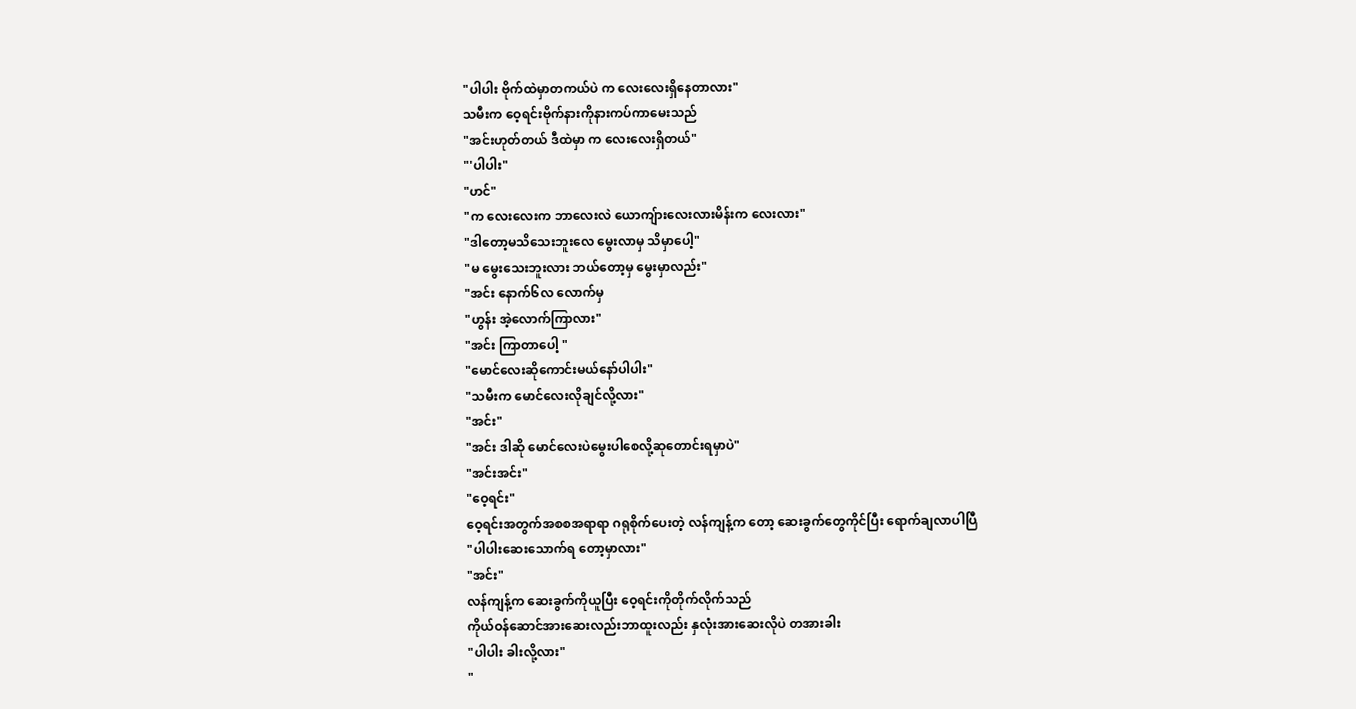"ပါပါး ဗိုက်ထဲမှာတကယ်ပဲ က လေးလေးရှိနေတာလား"
သမီးက ဝေ့ရင်းဗိုက်နားကိုနားကပ်ကာမေးသည်
"အင်းဟုတ်တယ် ဒီထဲမှာ က လေးလေးရှိတယ်"
"'ပါပါး"
"ဟင်"
"က လေးလေးက ဘာလေးလဲ ယောကျ်ားလေးလားမိန်းက လေးလား"
"ဒါတော့မသိသေးဘူးလေ မွေးလာမှ သိမှာပေါ့"
"မ မွေးသေးဘူးလား ဘယ်တော့မှ မွေးမှာလည်း"
"အင်း နောက်၆လ လောက်မှ
"ဟွန်း အဲ့လောက်ကြာလား"
"အင်း ကြာတာပေါ့ "
"မောင်လေးဆိုကောင်းမယ်နော်ပါပါး"
"သမီးက မောင်လေးလိုချင်လို့လား"
"အင်း"
"အင်း ဒါဆို မောင်လေးပဲမွေးပါစေလို့ဆုတောင်းရမှာပဲ"
"အင်းအင်း"
"ဝေ့ရင်း"
ဝေ့ရင်းအတွက်အစစအရာရာ ဂရုစိုက်ပေးတဲ့ လန်ကျန့်က တော့ ဆေးခွက်တွေကိုင်ပြီး ရောက်ချလာပါပြီ
"ပါပါးဆေးသောက်ရ တော့မှာလား"
"အင်း"
လန်ကျန့်က ဆေးခွက်ကိုယူပြီး ဝေ့ရင်းကိုတိုက်လိုက်သည်
ကိုယ်ဝန်ဆောင်အားဆေးလည်းဘာထူးလည်း နှလုံးအားဆေးလိုပဲ တအားခါး
"ပါပါး ခါးလို့လား"
"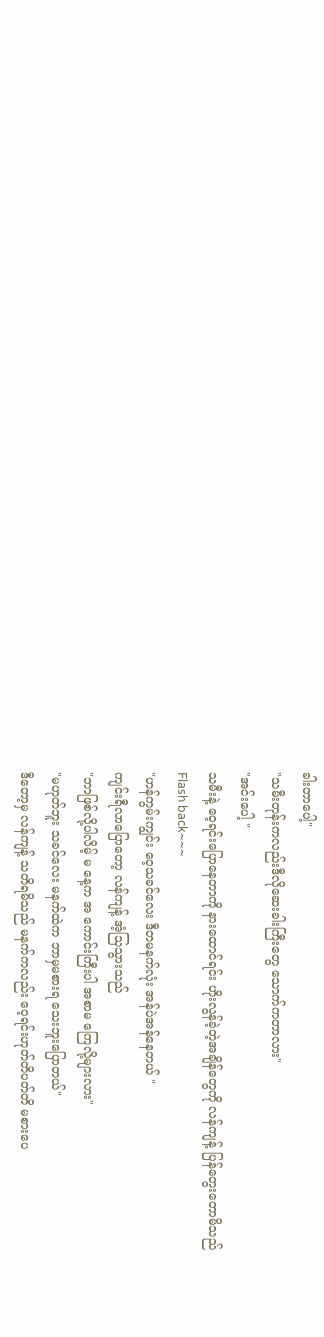ခါးတာပေါ့"
"သမီးတုန်းကလည်းဒီလိုဆေးခါးကြီးတွေ သောက်ကတာလား"
"အင်းပေါ့ "
သမီးနဲ့ ဝေ့ရင်းပြောနေတာကို နားထောင်ရင်း ဟိုးလွန်ခဲ့တဲ့အချိန်တွေကို လန်ကျန့် ပြန်တွေးတောမိသည်
Flash back~~~
"ဟန်ကွမ်းကျွင်း ဝေ့သခင်လေး ဒီတမနက်လုံး အန်ပဲအန်နေတယ် "
ကျင်းရီလာပြောတော့ လန်ကျန့် အံ့သြသွားသည်
"ဘာဖြစ်လို့ပါလိမ့် မ နေ့က အ ကောင်းကြီးပါ အစာမ ကြေလို့များလား"
"မဟုတ်ဘူး သခင်လေး မနက်ထဲက ဘာမှမစားရ သေးဘူးပြောတယ်"
ဒီတော့မှ လန်ကျန့် သတိရမိသည် မနက်ကလည်း ဝေ့ရင်းဟုတ်တိပတ်တိ မစားပေ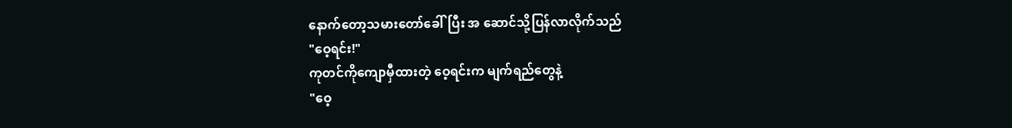နောက်တော့သမားတော်ခေါ်ပြီး အ ဆောင်သို့ပြန်လာလိုက်သည်
"ဝေ့ရင်း!"
ကုတင်ကိုကျောမှီထားတဲ့ ဝေ့ရင်းက မျက်ရည်တွေနဲ့
"ဝေ့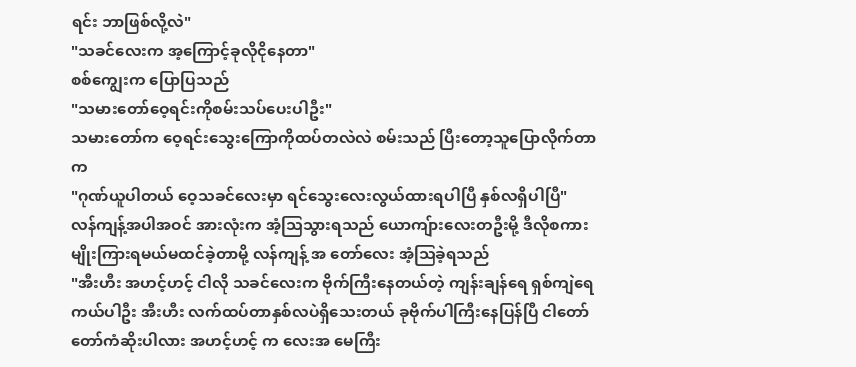ရင်း ဘာဖြစ်လို့လဲ"
"သခင်လေးက အ့ကြောင့်ခုလိုငိုနေတာ"
စစ်ကျွေးက ပြောပြသည်
"သမားတော်ဝေ့ရင်းကိုစမ်းသပ်ပေးပါဦး"
သမားတော်က ဝေ့ရင်းသွေးကြောကိုထပ်တလဲလဲ စမ်းသည် ပြီးတော့သူပြောလိုက်တာက
"ဂုဏ်ယူပါတယ် ဝေ့သခင်လေးမှာ ရင်သွေးလေးလွယ်ထားရပါပြီ နှစ်လရှိပါပြီ"
လန်ကျန့်အပါအဝင် အားလုံးက အံ့သြသွားရသည် ယောကျ်ားလေးတဦးမို့ ဒီလိုစကားမျိုးကြားရမယ်မထင်ခဲ့တာမို့ လန်ကျန့် အ တော်လေး အံ့သြခဲ့ရသည်
"အီးဟီး အဟင့်ဟင့် ငါလို သခင်လေးက ဗိုက်ကြီးနေတယ်တဲ့ ကျန်းချန်ရေ ရှစ်ကျဲရေ ကယ်ပါဦး အီးဟီး လက်ထပ်တာနှစ်လပဲရှိသေးတယ် ခုဗိုက်ပါကြီးနေပြန်ပြီ ငါတော်တော်ကံဆိုးပါလား အဟင့်ဟင့် က လေးအ မေကြီး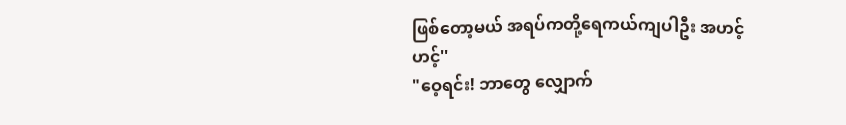ဖြစ်တော့မယ် အရပ်ကတို့ရေကယ်ကျပါဦး အဟင့်ဟင့်''
"ဝေ့ရင်း! ဘာတွေ လျှောက်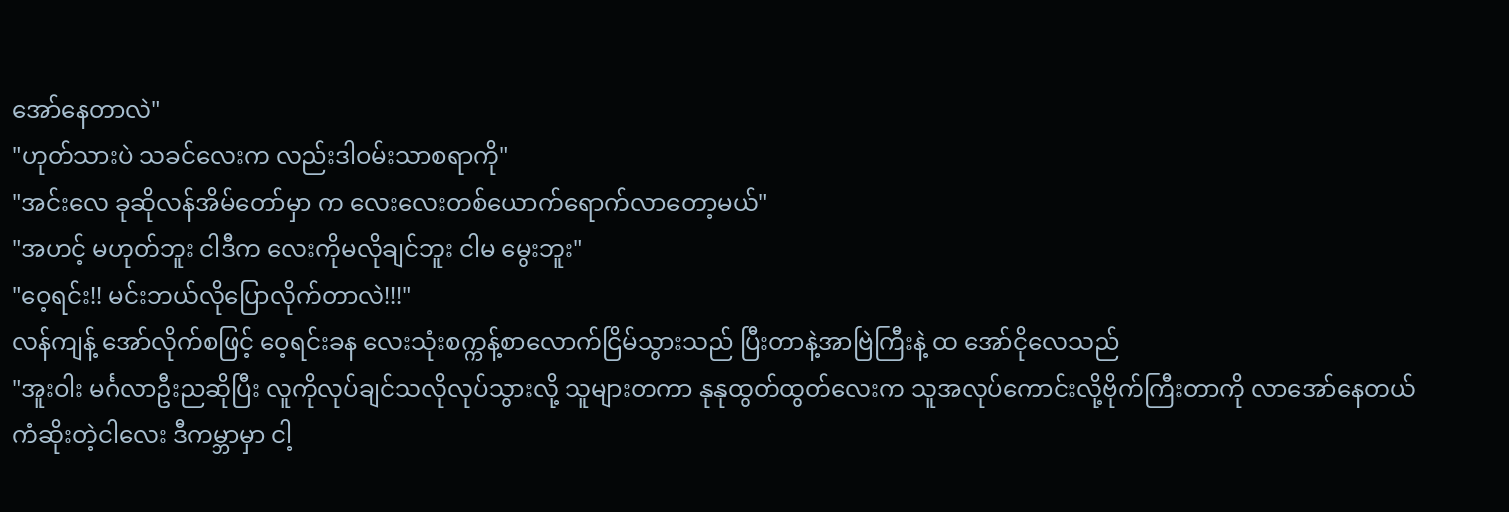အော်နေတာလဲ"
"ဟုတ်သားပဲ သခင်လေးက လည်းဒါဝမ်းသာစရာကို"
"အင်းလေ ခုဆိုလန်အိမ်တော်မှာ က လေးလေးတစ်ယောက်ရောက်လာတော့မယ်"
"အဟင့် မဟုတ်ဘူး ငါဒီက လေးကိုမလိုချင်ဘူး ငါမ မွေးဘူး"
"ဝေ့ရင်း!! မင်းဘယ်လိုပြောလိုက်တာလဲ!!!"
လန်ကျန့် အော်လိုက်စဖြင့် ဝေ့ရင်းခန လေးသုံးစက္ကန့်စာလောက်ငြိမ်သွားသည် ပြီးတာနဲ့အာဗြဲကြီးနဲ့ ထ အော်ငိုလေသည်
"အူးဝါး မင်္ဂလာဦးညဆိုပြီး လူကိုလုပ်ချင်သလိုလုပ်သွားလို့ သူများတကာ နုနုထွတ်ထွတ်လေးက သူအလုပ်ကောင်းလို့ဗိုက်ကြီးတာကို လာအော်နေတယ် ကံဆိုးတဲ့ငါလေး ဒီကမ္ဘာမှာ ငါ့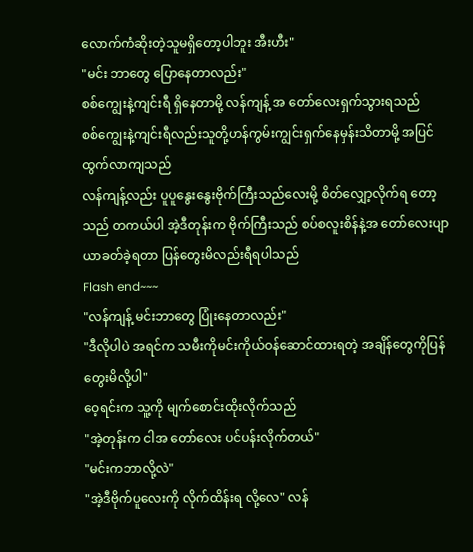လောက်ကံဆိုးတဲ့သူမရှိတော့ပါဘူး အီးဟီး"
"မင်း ဘာတွေ ပြောနေတာလည်း"
စစ်ကျွေးနဲ့ကျင်းရီ ရှိနေတာမို့ လန်ကျန့် အ တော်လေးရှက်သွားရသည်
စစ်ကျွေးနဲ့ကျင်းရီလည်းသူတို့ဟန်ကွမ်းကျွင်းရှက်နေမှန်းသိတာမို့ အပြင်ထွက်လာကျသည်
လန်ကျန့်လည်း ပူပူနွေးနွေးဗိုက်ကြီးသည်လေးမို့ စိတ်လျှော့လိုက်ရ တော့သည် တကယ်ပါ အဲ့ဒီတုန်းက ဗိုက်ကြီးသည် စပ်စလူးစိန်နဲ့အ တော်လေးပျာယာခတ်ခဲ့ရတာ ပြန်တွေးမိလည်းရီရပါသည်
Flash end~~~
"လန်ကျန့် မင်းဘာတွေ ပြုံးနေတာလည်း"
"ဒီလိုပါပဲ အရင်က သမီးကိုမင်းကိုယ်ဝန်ဆောင်ထားရတဲ့ အချိန်တွေကိုပြန်တွေးမိလို့ပါ"
ဝေ့ရင်းက သူ့ကို မျက်စောင်းထိုးလိုက်သည်
"အဲ့တုန်းက ငါအ တော်လေး ပင်ပန်းလိုက်တယ်"
"မင်းကဘာလို့လဲ"
"အဲ့ဒီဗိုက်ပူလေးကို လိုက်ထိန်းရ လို့လေ" လန်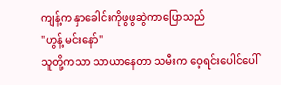ကျန့်က နှာခေါင်းကိုဖွဖွဆွဲကာပြောသည်
"ဟွန့် မင်းနော်"
သူတို့ကသာ သာယာနေတာ သမီးက ဝေ့ရင်းပေါင်ပေါ်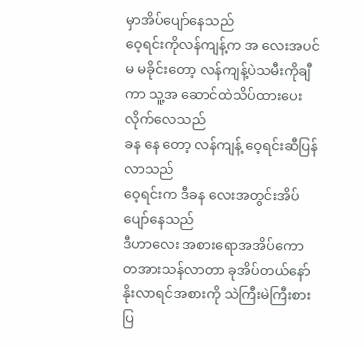မှာအိပ်ပျော်နေသည်
ဝေ့ရင်းကိုလန်ကျန့်က အ လေးအပင် မ မခိုင်းတော့ လန်ကျန့်ပဲသမီးကိုချီကာ သူ့အ ဆောင်ထဲသိပ်ထားပေးလိုက်လေသည်
ခန နေ တော့ လန်ကျန့် ဝေ့ရင်းဆီပြန်လာသည်
ဝေ့ရင်းက ဒီခန လေးအတွင်းအိပ်ပျော်နေသည်
ဒီဟာလေး အစားရောအအိပ်ကော တအားသန်လာတာ ခုအိပ်တယ်နော် နိုးလာရင်အစားကို သဲကြီးမဲကြီးစားပြ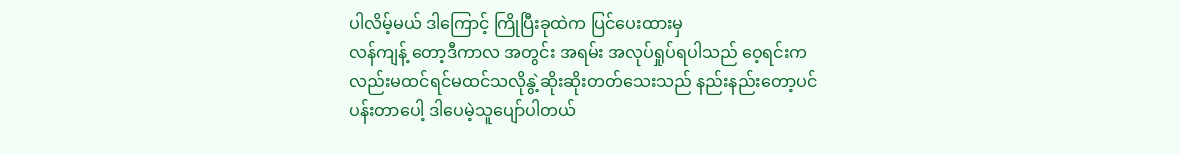ပါလိမ့်မယ် ဒါကြောင့် ကြိုပြီးခုထဲက ပြင်ပေးထားမှ
လန်ကျန့် တော့ဒီကာလ အတွင်း အရမ်း အလုပ်ရှုပ်ရပါသည် ဝေ့ရင်းကလည်းမထင်ရင်မထင်သလိုနွဲ့ဆိုးဆိုးတတ်သေးသည် နည်းနည်းတော့ပင်ပန်းတာပေါ့ ဒါပေမဲ့သူပျော်ပါတယ်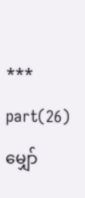***
part(26)မျှော်